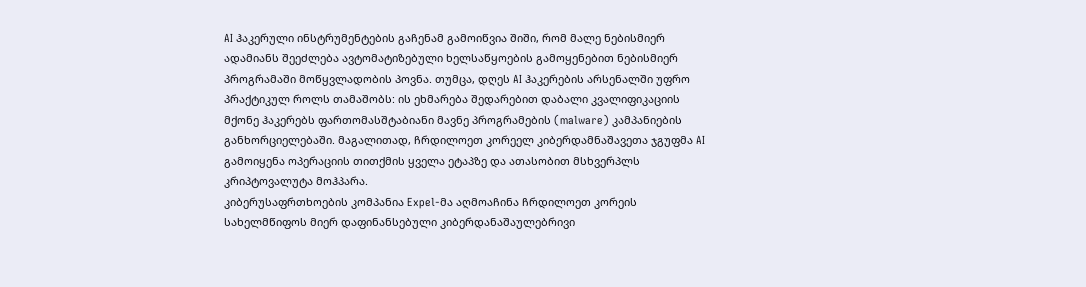AI ჰაკერული ინსტრუმენტების გაჩენამ გამოიწვია შიში, რომ მალე ნებისმიერ ადამიანს შეეძლება ავტომატიზებული ხელსაწყოების გამოყენებით ნებისმიერ პროგრამაში მოწყვლადობის პოვნა. თუმცა, დღეს AI ჰაკერების არსენალში უფრო პრაქტიკულ როლს თამაშობს: ის ეხმარება შედარებით დაბალი კვალიფიკაციის მქონე ჰაკერებს ფართომასშტაბიანი მავნე პროგრამების (malware) კამპანიების განხორციელებაში. მაგალითად, ჩრდილოეთ კორეელ კიბერდამნაშავეთა ჯგუფმა AI გამოიყენა ოპერაციის თითქმის ყველა ეტაპზე და ათასობით მსხვერპლს კრიპტოვალუტა მოჰპარა.
კიბერუსაფრთხოების კომპანია Expel-მა აღმოაჩინა ჩრდილოეთ კორეის სახელმწიფოს მიერ დაფინანსებული კიბერდანაშაულებრივი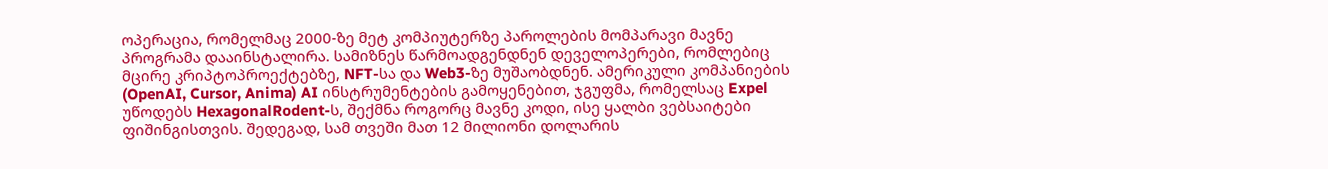ოპერაცია, რომელმაც 2000-ზე მეტ კომპიუტერზე პაროლების მომპარავი მავნე პროგრამა დააინსტალირა. სამიზნეს წარმოადგენდნენ დეველოპერები, რომლებიც მცირე კრიპტოპროექტებზე, NFT-სა და Web3-ზე მუშაობდნენ. ამერიკული კომპანიების (OpenAI, Cursor, Anima) AI ინსტრუმენტების გამოყენებით, ჯგუფმა, რომელსაც Expel უწოდებს HexagonalRodent-ს, შექმნა როგორც მავნე კოდი, ისე ყალბი ვებსაიტები ფიშინგისთვის. შედეგად, სამ თვეში მათ 12 მილიონი დოლარის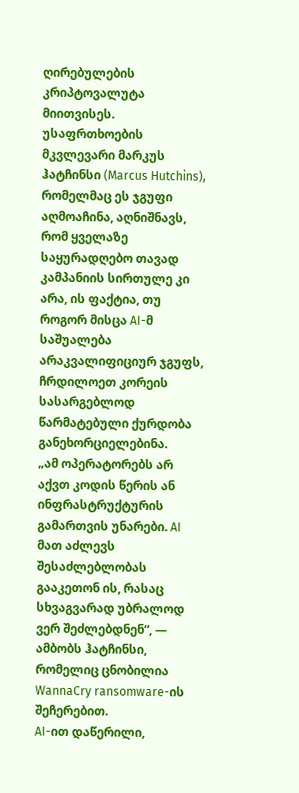ღირებულების კრიპტოვალუტა მიითვისეს.
უსაფრთხოების მკვლევარი მარკუს ჰატჩინსი (Marcus Hutchins), რომელმაც ეს ჯგუფი აღმოაჩინა, აღნიშნავს, რომ ყველაზე საყურადღებო თავად კამპანიის სირთულე კი არა, ის ფაქტია, თუ როგორ მისცა AI-მ საშუალება არაკვალიფიციურ ჯგუფს, ჩრდილოეთ კორეის სასარგებლოდ წარმატებული ქურდობა განეხორციელებინა.
„ამ ოპერატორებს არ აქვთ კოდის წერის ან ინფრასტრუქტურის გამართვის უნარები. AI მათ აძლევს შესაძლებლობას გააკეთონ ის, რასაც სხვაგვარად უბრალოდ ვერ შეძლებდნენ“, — ამბობს ჰატჩინსი, რომელიც ცნობილია WannaCry ransomware-ის შეჩერებით.
AI-ით დაწერილი,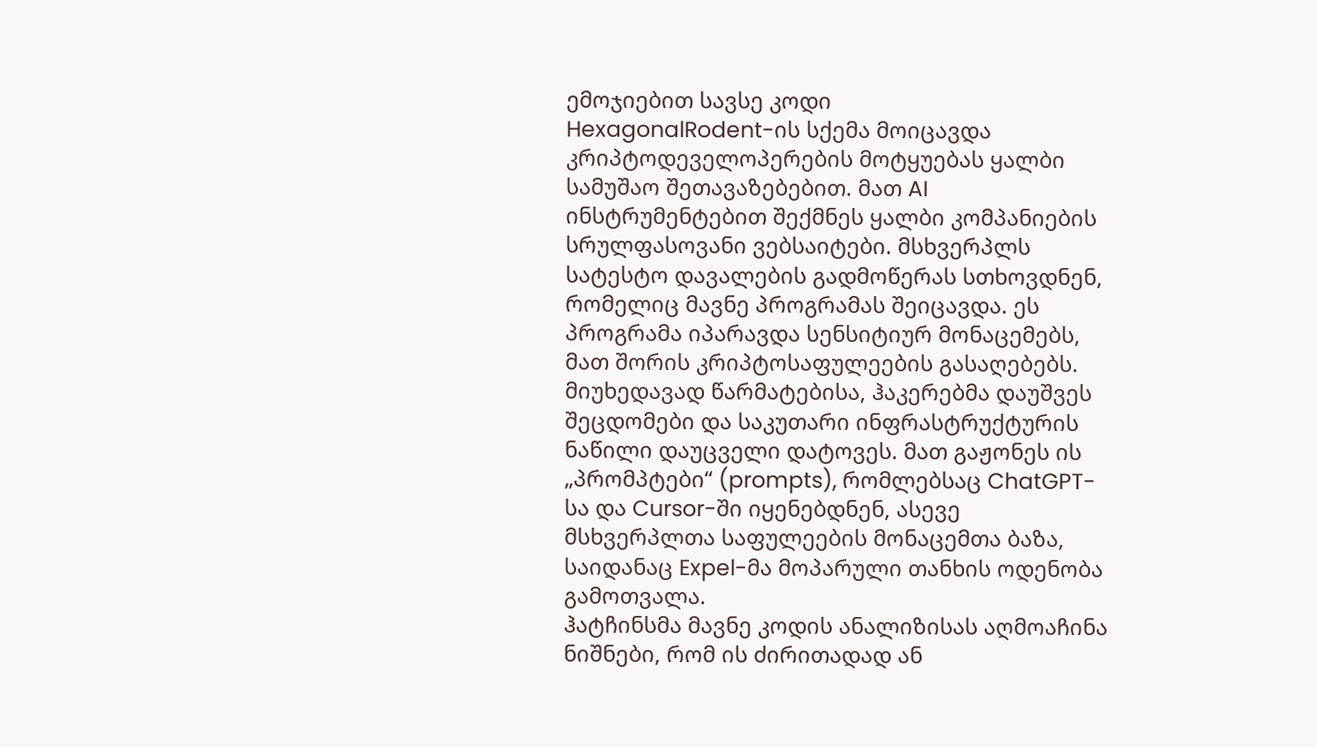ემოჯიებით სავსე კოდი
HexagonalRodent-ის სქემა მოიცავდა კრიპტოდეველოპერების მოტყუებას ყალბი სამუშაო შეთავაზებებით. მათ AI ინსტრუმენტებით შექმნეს ყალბი კომპანიების სრულფასოვანი ვებსაიტები. მსხვერპლს სატესტო დავალების გადმოწერას სთხოვდნენ, რომელიც მავნე პროგრამას შეიცავდა. ეს პროგრამა იპარავდა სენსიტიურ მონაცემებს, მათ შორის კრიპტოსაფულეების გასაღებებს.
მიუხედავად წარმატებისა, ჰაკერებმა დაუშვეს შეცდომები და საკუთარი ინფრასტრუქტურის ნაწილი დაუცველი დატოვეს. მათ გაჟონეს ის „პრომპტები“ (prompts), რომლებსაც ChatGPT-სა და Cursor-ში იყენებდნენ, ასევე მსხვერპლთა საფულეების მონაცემთა ბაზა, საიდანაც Expel-მა მოპარული თანხის ოდენობა გამოთვალა.
ჰატჩინსმა მავნე კოდის ანალიზისას აღმოაჩინა ნიშნები, რომ ის ძირითადად ან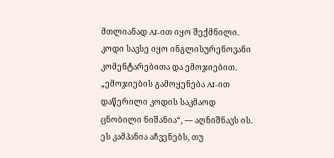მთლიანად AI-ით იყო შექმნილი. კოდი სავსე იყო ინგლისურენოვანი კომენტარებითა და ემოჯიებით. „ემოჯიების გამოყენება AI-ით დაწერილი კოდის საკმაოდ ცნობილი ნიშანია“, — აღნიშნავს ის.
ეს კამპანია აჩვენებს, თუ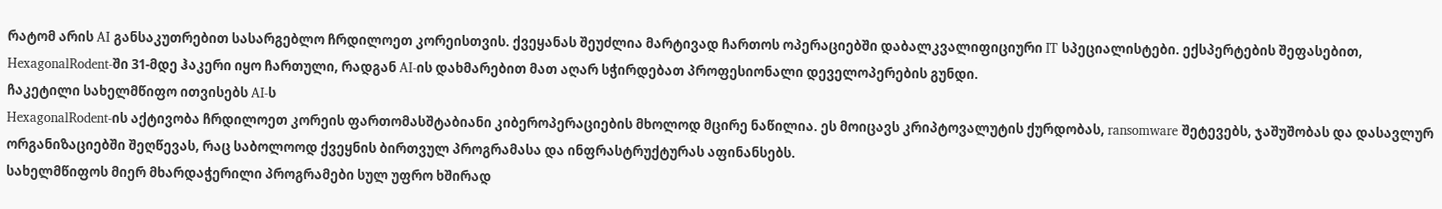რატომ არის AI განსაკუთრებით სასარგებლო ჩრდილოეთ კორეისთვის. ქვეყანას შეუძლია მარტივად ჩართოს ოპერაციებში დაბალკვალიფიციური IT სპეციალისტები. ექსპერტების შეფასებით, HexagonalRodent-ში 31-მდე ჰაკერი იყო ჩართული, რადგან AI-ის დახმარებით მათ აღარ სჭირდებათ პროფესიონალი დეველოპერების გუნდი.
ჩაკეტილი სახელმწიფო ითვისებს AI-ს
HexagonalRodent-ის აქტივობა ჩრდილოეთ კორეის ფართომასშტაბიანი კიბეროპერაციების მხოლოდ მცირე ნაწილია. ეს მოიცავს კრიპტოვალუტის ქურდობას, ransomware შეტევებს, ჯაშუშობას და დასავლურ ორგანიზაციებში შეღწევას, რაც საბოლოოდ ქვეყნის ბირთვულ პროგრამასა და ინფრასტრუქტურას აფინანსებს.
სახელმწიფოს მიერ მხარდაჭერილი პროგრამები სულ უფრო ხშირად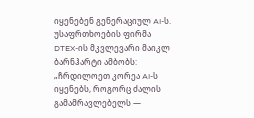იყენებენ გენერაციულ AI-ს. უსაფრთხოების ფირმა DTEX-ის მკვლევარი მაიკლ ბარნჰარტი ამბობს: „ჩრდილოეთ კორეა AI-ს იყენებს, როგორც ძალის გამამრავლებელს —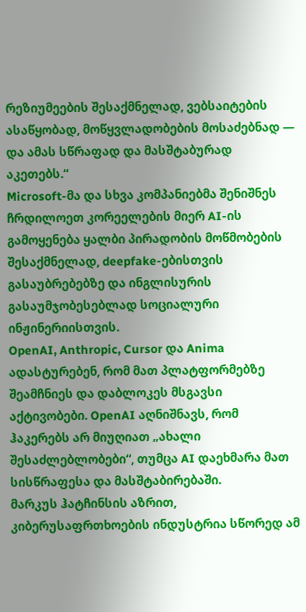რეზიუმეების შესაქმნელად, ვებსაიტების ასაწყობად, მოწყვლადობების მოსაძებნად — და ამას სწრაფად და მასშტაბურად აკეთებს.“
Microsoft-მა და სხვა კომპანიებმა შენიშნეს ჩრდილოეთ კორეელების მიერ AI-ის გამოყენება ყალბი პირადობის მოწმობების შესაქმნელად, deepfake-ებისთვის გასაუბრებებზე და ინგლისურის გასაუმჯობესებლად სოციალური ინჟინერიისთვის.
OpenAI, Anthropic, Cursor და Anima ადასტურებენ, რომ მათ პლატფორმებზე შეამჩნიეს და დაბლოკეს მსგავსი აქტივობები. OpenAI აღნიშნავს, რომ ჰაკერებს არ მიუღიათ „ახალი შესაძლებლობები“, თუმცა AI დაეხმარა მათ სისწრაფესა და მასშტაბირებაში.
მარკუს ჰატჩინსის აზრით, კიბერუსაფრთხოების ინდუსტრია სწორედ ამ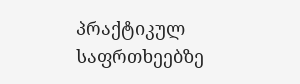პრაქტიკულ საფრთხეებზე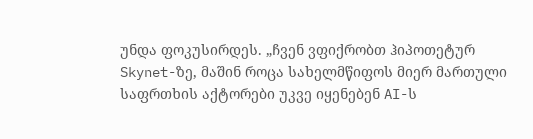უნდა ფოკუსირდეს. „ჩვენ ვფიქრობთ ჰიპოთეტურ Skynet-ზე, მაშინ როცა სახელმწიფოს მიერ მართული საფრთხის აქტორები უკვე იყენებენ AI-ს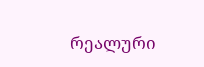რეალური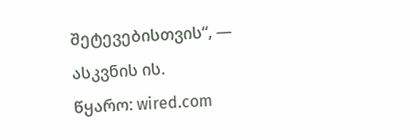შეტევებისთვის“, — ასკვნის ის.
წყარო: wired.com